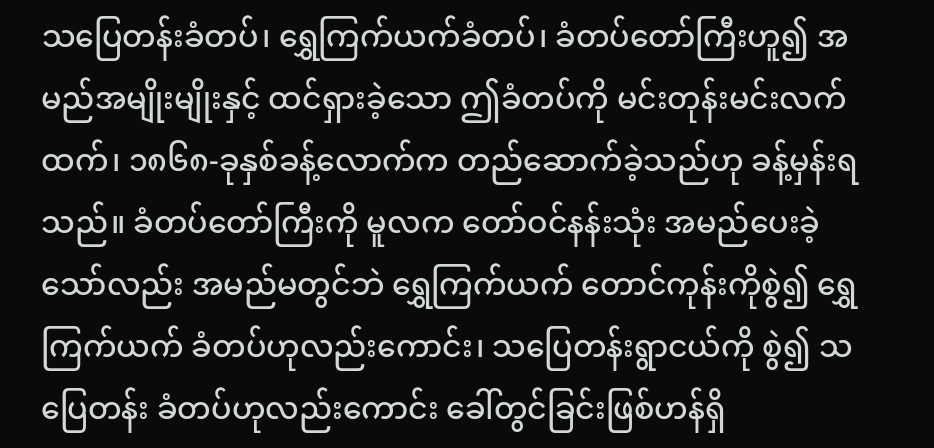သပြေတန်းခံတပ်၊ ရွှေကြက်ယက်ခံတပ်၊ ခံတပ်တော်ကြီးဟူ၍ အမည်အမျိုးမျိုးနှင့် ထင်ရှားခဲ့သော ဤခံတပ်ကို မင်းတုန်းမင်းလက်ထက်၊ ၁၈၆၈-ခုနှစ်ခန့်လောက်က တည်ဆောက်ခဲ့သည်ဟု ခန့်မှန်းရသည်။ ခံတပ်တော်ကြီးကို မူလက တော်ဝင်နန်းသုံး အမည်ပေးခဲ့သော်လည်း အမည်မတွင်ဘဲ ရွှေကြက်ယက် တောင်ကုန်းကိုစွဲ၍ ရွှေကြက်ယက် ခံတပ်ဟုလည်းကောင်း၊ သပြေတန်းရွာငယ်ကို စွဲ၍ သပြေတန်း ခံတပ်ဟုလည်းကောင်း ခေါ်တွင်ခြင်းဖြစ်ဟန်ရှိ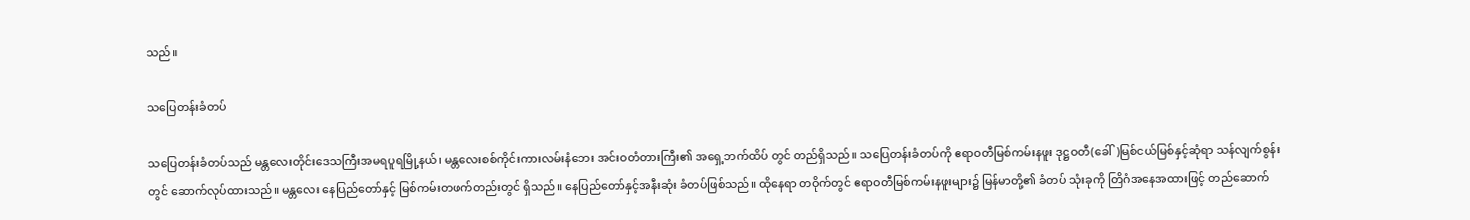သည်။

သပြေတန်းခံတပ်

သပြေတန်းခံတပ်သည် မန္တလေးတိုင်းဒေသကြီးအမရပူရမြို့နယ်၊ မန္တလေးစစ်ကိုင်းကားလမ်းနံဘေး အင်းဝတံတားကြီး၏ အရှေ့ဘက်ထိပ် တွင် တည်ရှိသည်။ သပြေတန်းခံတပ်ကို ဧရာဝတီမြစ်ကမ်းနဖူး ဒုဋ္ဌဝတီ(ခေါ်)မြစ်ငယ်မြစ်နှင့်ဆုံရာ သန်လျက်စွန်းတွင် ဆောက်လုပ်ထားသည်။ မန္တလေး နေပြည်တော်နှင့် မြစ်ကမ်းတဖက်တည်းတွင် ရှိသည်။ နေပြည်တော်နှင့်အနီးဆုံး ခံတပ်ဖြစ်သည်။ ထိုနေရာ တဝိုက်တွင် ဧရာဝတီမြစ်ကမ်းနဖူးများ၌ မြန်မာတို့၏ ခံတပ် သုံးခုကို တြိဂံအနေအထားဖြင့် တည်ဆောက်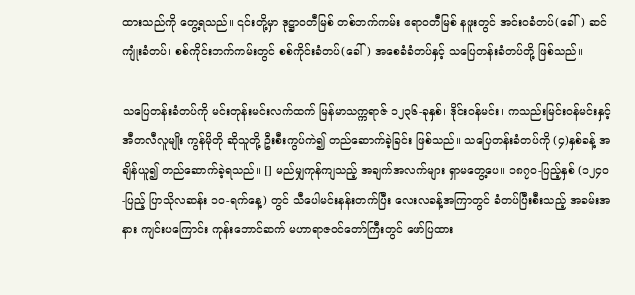ထားသည်ကို တွေ့ရသည်။ ၎င်းတို့မှာ ဒုဋ္ဌာဝတီမြစ် တစ်ဘက်ကမ်း ဧရာဝတီမြစ် နဖူးတွင် အင်းဝခံတပ်(ခေါ်) ဆင်ကျုံးခံတပ်၊ စစ်ကိုင်းဘက်ကမ်းတွင် စစ်ကိုင်းခံတပ်(ခေါ်) အစေခံခံတပ်နှင့် သပြေတန်းခံတပ်တို့ ဖြစ်သည်။

သပြေတန်းခံတပ်ကို မင်းတုန်းမင်းလက်ထက် မြန်မာသက္ကရာဇ် ၁၂၃၆-ခုနှစ်၊ ဒိုင်းဝန်မင်း၊ ကသည်းမြင်းဝန်မင်းနှင့် အီတလီလူမျိုး ကွန်မိုတို ဆိုသူတို့ ဦးစီးကွပ်ကဲ၍ တည်ဆောက်ခဲ့ခြင်း ဖြစ်သည်။ သပြေတန်းခံတပ်ကို (၄)နှစ်ခန့် အချိန်ယူ၍ တည်ဆောက်ခဲ့ရသည်။ [] မည်မျှကုန်ကျသည့် အချက်အလက်များ ရှာမတွေ့ပေ။ ၁၈၇၀-ပြည့်နှစ် (၁၂၄၀-ပြည့် ပြာသိုလဆန်း ၁၀-ရက်နေ့) တွင် သီပေါမင်းနန်းတက်ပြီး လေးလခန့်အကြာတွင် ခံတပ်ပြီးစီးသည့် အခမ်းအနား ကျင်းပကြောင်း ကုန်းဘောင်ဆက် မဟာရာဇဝင်တော်ကြီးတွင် ဖော်ပြထား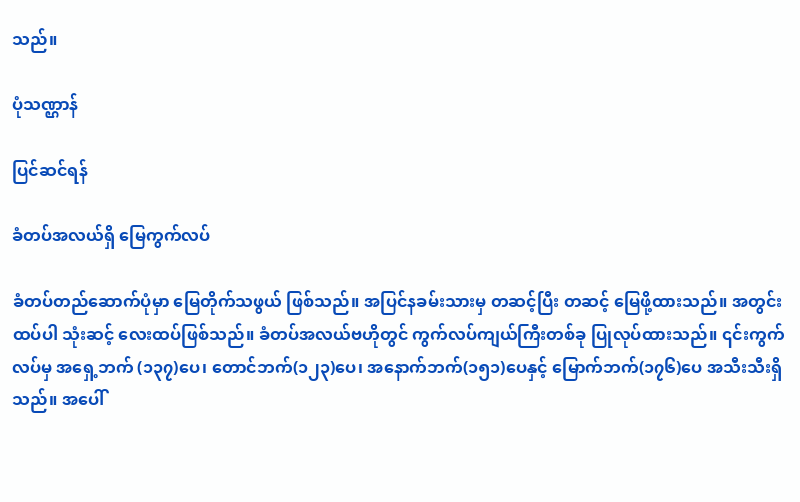သည်။

ပုံသဏ္ဌာန်

ပြင်ဆင်ရန်

ခံတပ်အလယ်ရှိ မြေကွက်လပ်

ခံတပ်တည်ဆောက်ပုံမှာ မြေတိုက်သဖွယ် ဖြစ်သည်။ အပြင်နခမ်းသားမှ တဆင့်ပြီး တဆင့် မြေဖို့ထားသည်။ အတွင်းထပ်ပါ သုံးဆင့် လေးထပ်ဖြစ်သည်။ ခံတပ်အလယ်ဗဟိုတွင် ကွက်လပ်ကျယ်ကြီးတစ်ခု ပြုလုပ်ထားသည်။ ၎င်းကွက်လပ်မှ အရှေ့ဘက် (၁၃၇)ပေ၊ တောင်ဘက်(၁၂၃)ပေ၊ အနောက်ဘက်(၁၅၁)ပေနှင့် မြောက်ဘက်(၁၇၆)ပေ အသီးသီးရှိသည်။ အပေါ်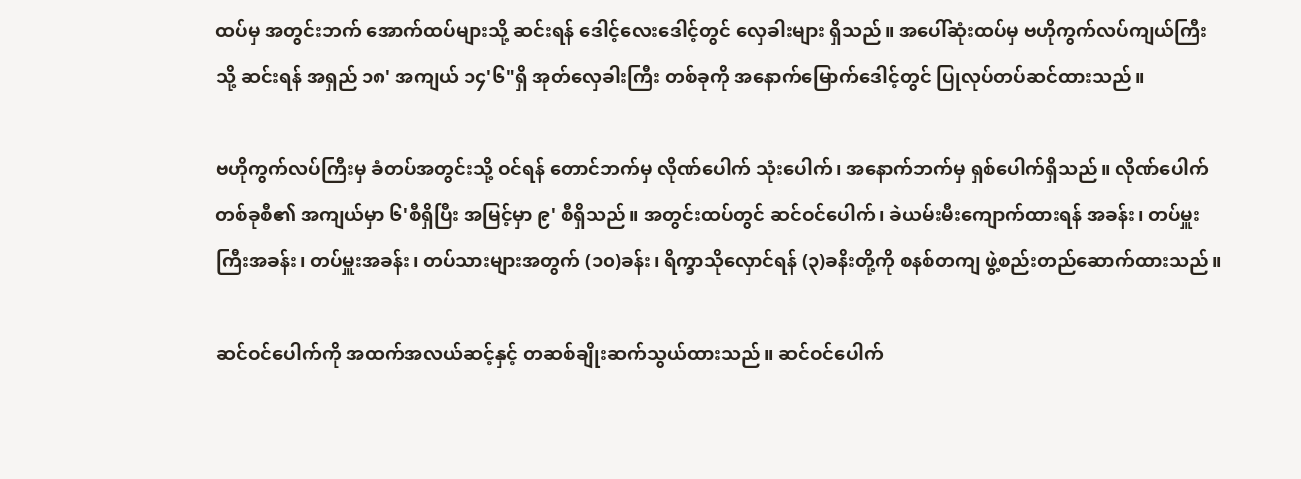ထပ်မှ အတွင်းဘက် အောက်ထပ်များသို့ ဆင်းရန် ဒေါင့်လေးဒေါင့်တွင် လှေခါးများ ရှိသည်။ အပေါ်ဆုံးထပ်မှ ဗဟိုကွက်လပ်ကျယ်ကြီးသို့ ဆင်းရန် အရှည် ၁၈' အကျယ် ၁၄'၆"ရှိ အုတ်လှေခါးကြီး တစ်ခုကို အနောက်မြောက်ဒေါင့်တွင် ပြုလုပ်တပ်ဆင်ထားသည်။

ဗဟိုကွက်လပ်ကြီးမှ ခံတပ်အတွင်းသို့ ဝင်ရန် တောင်ဘက်မှ လိုဏ်ပေါက် သုံးပေါက်၊ အနောက်ဘက်မှ ရှစ်ပေါက်ရှိသည်။ လိုဏ်ပေါက် တစ်ခုစီ၏ အကျယ်မှာ ၆'စီရှိပြီး အမြင့်မှာ ၉' စီရှိသည်။ အတွင်းထပ်တွင် ဆင်ဝင်ပေါက်၊ ခဲယမ်းမီးကျောက်ထားရန် အခန်း၊ တပ်မှူးကြီးအခန်း၊ တပ်မှူးအခန်း၊ တပ်သားများအတွက် (၁၀)ခန်း၊ ရိက္ခာသိုလှောင်ရန် (၃)ခနိးတို့ကို စနစ်တကျ ဖွဲ့စည်းတည်ဆောက်ထားသည်။

ဆင်ဝင်ပေါက်ကို အထက်အလယ်ဆင့်နှင့် တဆစ်ချိုးဆက်သွယ်ထားသည်။ ဆင်ဝင်ပေါက်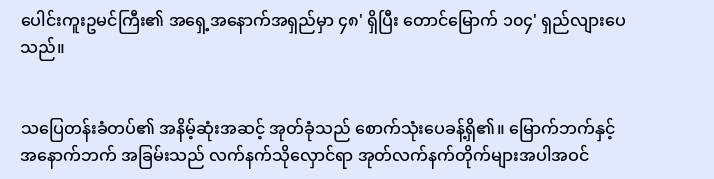ပေါင်းကူးဥမင်ကြီး၏ အရှေ့အနောက်အရှည်မှာ ၄၈' ရှိပြီး တောင်မြောက် ၁၀၄' ရှည်လျားပေသည်။


သပြေတန်းခံတပ်၏ အနိမ့်ဆုံးအဆင့် အုတ်ခုံသည် စောက်သုံးပေခန့်ရှိ၏။ မြောက်ဘက်နှင့် အနောက်ဘက် အခြမ်းသည် လက်နက်သိုလှောင်ရာ အုတ်လက်နက်တိုက်များအပါအဝင်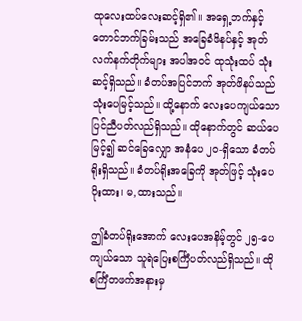ထုလေးထပ်လေးဆင့်ရှိ၏။ အရှေ့ဘက်နှင့် တောင်ဘက်ခြမ်းသည် အခြေခံဖိနပ်နှင့် အုတ်လက်နက်တိုက်များ အပါအဝင် ထုသုံးထပ် သုံးဆင့်ရှိသည်။ ခံတပ်အပြင်ဘက် အုတ်ဖိနပ်သည် သုံးပေမြင့်သည်။ ထို့နောက် လေးပေကျယ်သော ပြင်ညီပတ်လည်ရှိသည်။ ထိုနောက်တွင် ဆယ်ပေမြင့်၍ ဆင်ခြေလျှော အနံပေ ၂၀-ရှိသော ခံတပ်ရိုးရှိသည်။ ခံတပ်ရိုးအခြေကို အုတ်ဖြင့် သုံးပေပိုးထား၊ မ,ထားသည်။

ဤခံတပ်ရိုးအောက် လေးပေအနိမ့်တွင် ၂၅-ပေကျယ်သော သူရဲပြေးစင်္ကြံပတ်လည်ရှိသည်။ ထိုစင်္ကြံတဖက်အနားမှ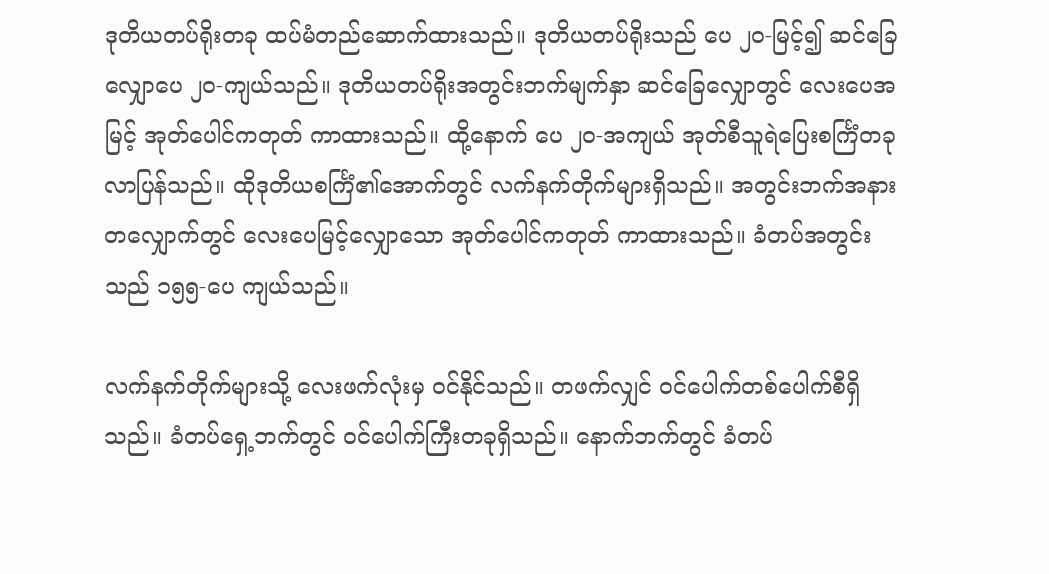ဒုတိယတပ်ရိုးတခု ထပ်မံတည်ဆောက်ထားသည်။ ဒုတိယတပ်ရိုးသည် ပေ ၂၀-မြင့်၍ ဆင်ခြေလျှောပေ ၂၀-ကျယ်သည်။ ဒုတိယတပ်ရိုးအတွင်းဘက်မျက်နှာ ဆင်ခြေလျှောတွင် လေးပေအမြင့် အုတ်ပေါင်ကတုတ် ကာထားသည်။ ထို့နောက် ပေ ၂၀-အကျယ် အုတ်စီသူရဲပြေးစင်္ကြံတခု လာပြန်သည်။ ထိုဒုတိယစင်္ကြံ၏အောက်တွင် လက်နက်တိုက်များရှိသည်။ အတွင်းဘက်အနားတလျှောက်တွင် လေးပေမြင့်လျှောသော အုတ်ပေါင်ကတုတ် ကာထားသည်။ ခံတပ်အတွင်းသည် ၁၅၅-ပေ ကျယ်သည်။

လက်နက်တိုက်များသို့ လေးဖက်လုံးမှ ဝင်နိုင်သည်။ တဖက်လျှင် ဝင်ပေါက်တစ်ပေါက်စီရှိသည်။ ခံတပ်ရှေ့ဘက်တွင် ဝင်ပေါက်ကြီးတခုရှိသည်။ နောက်ဘက်တွင် ခံတပ်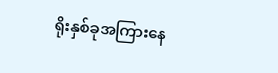ရိုးနှစ်ခုအကြားနေ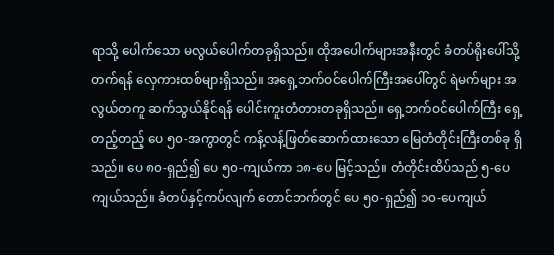ရာသို့ ပေါက်သော မလွယ်ပေါက်တခုရှိသည်။ ထိုအပေါက်များအနီးတွင် ခံတပ်ရိုးပေါ်သို့တက်ရန် လှေကားထစ်များရှိသည်။ အရှေ့ဘက်ဝင်ပေါက်ကြီးအပေါ်တွင် ရဲမက်များ အလွယ်တကူ ဆက်သွယ်နိုင်ရန် ပေါင်းကူးတံတားတခုရှိသည်။ ရှေ့ဘက်ဝင်ပေါက်ကြီး ရှေ့တည့်တည့် ပေ ၅၀-အကွာတွင် ကန့်လန့်ဖြတ်ဆောက်ထားသော မြေတံတိုင်းကြီးတစ်ခု ရှိသည်။ ပေ ၈၀-ရှည်၍ ပေ ၅၀-ကျယ်ကာ ၁၈-ပေ မြင့်သည်။ တံတိုင်းထိပ်သည် ၅-ပေကျယ်သည်။ ခံတပ်နှင့်ကပ်လျက် တောင်ဘက်တွင် ပေ ၅၀-ရှည်၍ ၁၀-ပေကျယ်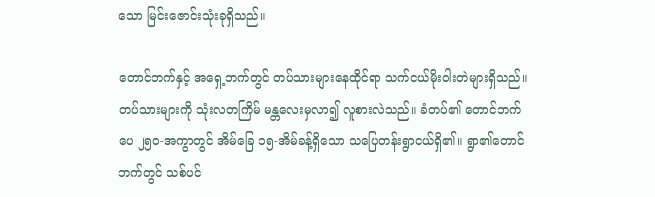သော မြင်းဇောင်းသုံးခုရှိသည်။

တောင်ဘက်နှင့် အရှေ့ဘက်တွင် တပ်သားများနေထိုင်ရာ သက်ငယ်မိုးဝါးတဲများရှိသည်။ တပ်သားများကို သုံးလတကြိမ် မန္တလေးမှလာ၍ လူစားလဲသည်။ ခံတပ်၏ တောင်ဘက် ပေ ၂၅၀-အကွာတွင် အိမ်ခြေ ၁၅-အိမ်ခန့်ရှိသော သပြေတန်းရွာငယ်ရှိ၏။ ရွာ၏တောင်ဘက်တွင် သစ်ပင်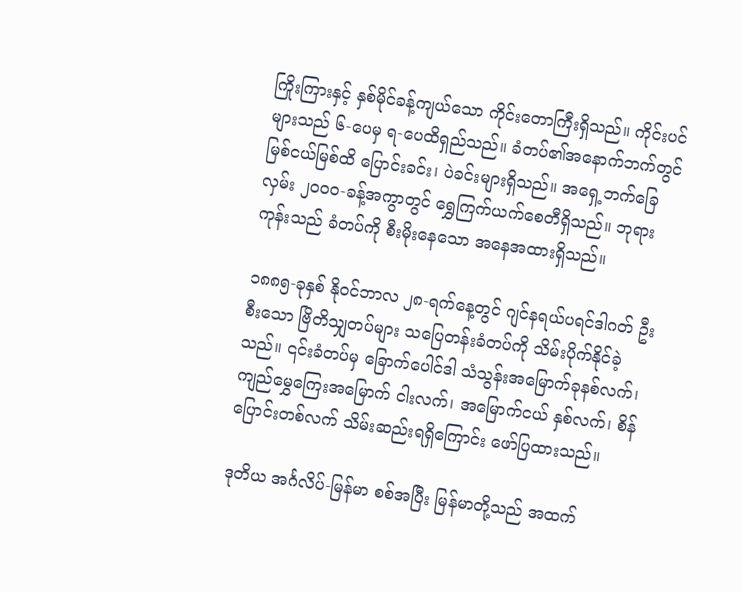ကြိုးကြားနှင့် နှစ်မိုင်ခန့်ကျယ်သော ကိုင်းတောကြီးရှိသည်။ ကိုင်းပင်များသည် ၆-ပေမှ ရ-ပေထိရှည်သည်။ ခံတပ်၏အနောက်ဘက်တွင် မြစ်ငယ်မြစ်ထိ ပြောင်းခင်း၊ ပဲခင်းများရှိသည်။ အရှေ့ဘက်ခြေလှမ်း ၂၀၀၀-ခန့်အကွာတွင် ရွှေကြက်ယက်စေတီရှိသည်။ ဘုရားကုန်းသည် ခံတပ်ကို စီးမိုးနေသော အနေအထားရှိသည်။

၁၈၈၅-ခုနှစ် နိုဝင်ဘာလ ၂၈-ရက်နေ့တွင် ဂျင်နရယ်ပရင်ဒါဂတ် ဦးစီးသော ဗြိတိသျှတပ်များ သပြေတန်းခံတပ်ကို သိမ်းပိုက်နိုင်ခဲ့သည်။ ၎င်းခံတပ်မှ ခြောက်ပေါင်ဒါ သံသွန်းအမြောက်ခုနစ်လက်၊ ကျည်မွှေကြေးအမြောက် ငါးလက်၊ အမြောက်ငယ် နှစ်လက်၊ စိန်ပြောင်းတစ်လက် သိမ်းဆည်းရရှိကြောင်း ဖော်ပြထားသည်။

ဒုတိယ အင်္ဂလိပ်-မြန်မာ စစ်အပြီး မြန်မာတို့သည် အထက်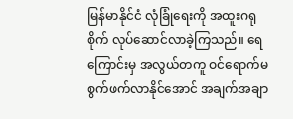မြန်မာနိုင်ငံ လုံခြုံရေးကို အထူးဂရုစိုက် လုပ်ဆောင်လာခဲ့ကြသည်။ ရေကြောင်းမှ အလွယ်တကူ ဝင်ရောက်မစွက်ဖက်လာနိုင်အောင် အချက်အချာ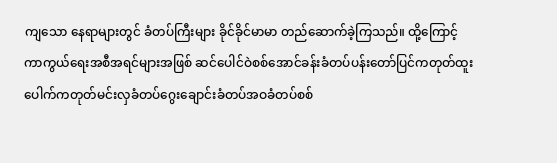ကျသော နေရာများတွင် ခံတပ်ကြီးများ ခိုင်ခိုင်မာမာ တည်ဆောက်ခဲ့ကြသည်။ ထို့ကြောင့် ကာကွယ်ရေးအစီအရင်များအဖြစ် ဆင်ပေါင်ဝဲစစ်အောင်ခန်းခံတပ်ပန်းတော်ပြင်ကတုတ်ထူးပေါက်ကတုတ်မင်းလှခံတပ်ဂွေးချောင်းခံတပ်အဝခံတပ်စစ်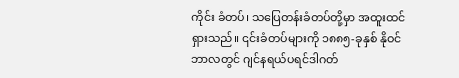ကိုင်း ခံတပ်၊ သပြေတန်းခံတပ်တို့မှာ အထူးထင်ရှားသည်။ ၎င်းခံတပ်များကို ၁၈၈၅-ခုနှစ် နိုဝင်ဘာလတွင် ဂျင်နရယ်ပရင်ဒါဂတ်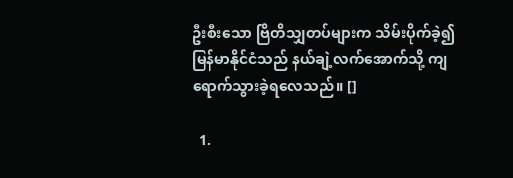ဦးစီးသော ဗြိတိသျှတပ်များက သိမ်းပိုက်ခဲ့၍ မြန်မာနိုင်ငံသည် နယ်ချဲ့လက်အောက်သို့ ကျရောက်သွားခဲ့ရလေသည်။ []

  1.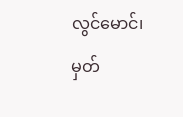လွင်မောင်၊ မှတ်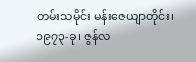တမ်းသမိုင်း မန်းဇေယျာတိုင်း၊ ၁၉၇၃-ခု၊ ဇွန်လ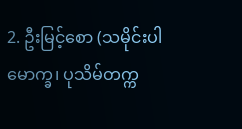2. ဦးမြင့်စော (သမိုင်းပါမောက္ခ၊ ပုသိမ်တက္က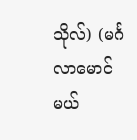သိုလ်) (မင်္ဂလာမောင်မယ်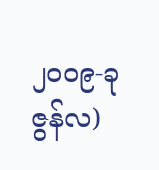၂၀၀၉-ခု ဇွန်လ)